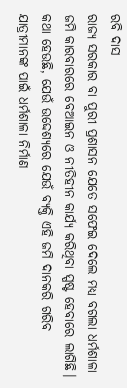ରବି ଦାସ
ରାଜ୍ୟ ସରକାର ବା ପୁରୀ ପ୍ରଶାସନ ଯେତେ ସଫେଇ ଦେଲେ ମଧ୍ୟ ବଗଲା ଧର୍ମଶାଳା ଜମି କାରବାରରେ ବେଆଇନ ଓ ନୀତିହୀନ କାର୍ଯ୍ୟ କରିଥିବା ସ୍ପଷ୍ଟ ହେବାରେ ଲାଗିଛି। କଥା ହେଉଛି, ଯେଉଁ ଉଦ୍ଦେଶ୍ୟରେ ଯେଉଁ ବ୍ୟକ୍ତି ଏହି ଜମି ଦାନକରି ଗରିବ ଯାତ୍ରୀମାନଙ୍କ ପାଇଁ ଧର୍ମଶାଳା ନିର୍ମାଣ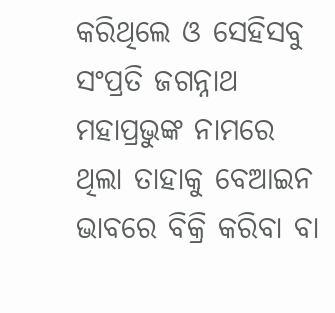କରିଥିଲେ ଓ ସେହିସବୁ ସଂପ୍ରତି ଜଗନ୍ନାଥ ମହାପ୍ରଭୁଙ୍କ ନାମରେ ଥିଲା ତାହାକୁ ବେଆଇନ ଭାବରେ ବିକ୍ରି କରିବା ବା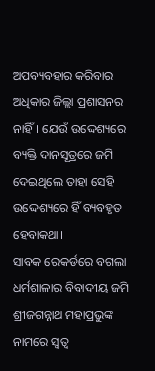ଅପବ୍ୟବହାର କରିବାର ଅଧିକାର ଜିଲ୍ଲା ପ୍ରଶାସନର ନାହିଁ। ଯେଉଁ ଉଦ୍ଦେଶ୍ୟରେ ବ୍ୟକ୍ତି ଦାନସୂତ୍ରରେ ଜମି ଦେଇଥିଲେ ତାହା ସେହି ଉଦ୍ଦେଶ୍ୟରେ ହିଁ ବ୍ୟବହୃତ ହେବାକଥା।
ସାବକ ରେକର୍ଡରେ ବଗଲା ଧର୍ମଶାଳାର ବିବାଦୀୟ ଜମି ଶ୍ରୀଜଗନ୍ନାଥ ମହାପ୍ରଭୁଙ୍କ ନାମରେ ସ୍ୱତ୍ୱ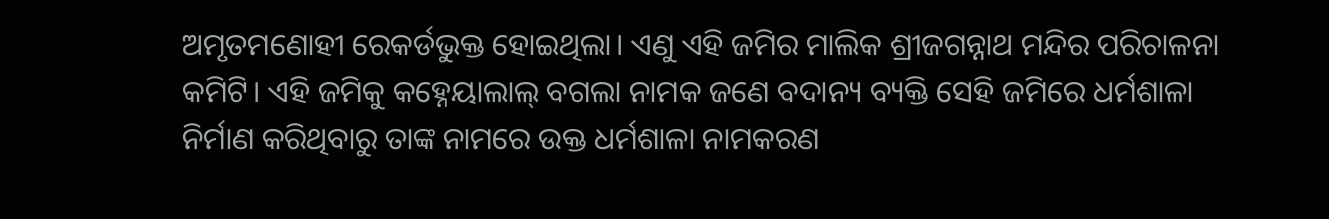ଅମୃତମଣୋହୀ ରେକର୍ଡଭୁକ୍ତ ହୋଇଥିଲା। ଏଣୁ ଏହି ଜମିର ମାଲିକ ଶ୍ରୀଜଗନ୍ନାଥ ମନ୍ଦିର ପରିଚାଳନା କମିଟି। ଏହି ଜମିକୁ କହ୍ନେୟାଲାଲ୍ ବଗଲା ନାମକ ଜଣେ ବଦାନ୍ୟ ବ୍ୟକ୍ତି ସେହି ଜମିରେ ଧର୍ମଶାଳା ନିର୍ମାଣ କରିଥିବାରୁ ତାଙ୍କ ନାମରେ ଉକ୍ତ ଧର୍ମଶାଳା ନାମକରଣ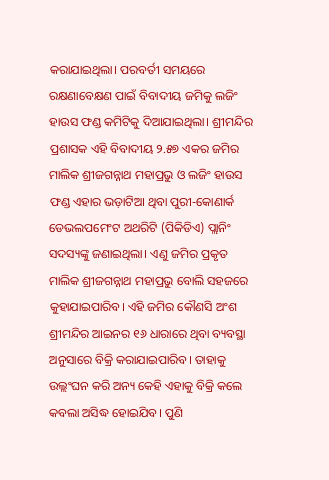କରାଯାଇଥିଲା। ପରବର୍ତୀ ସମୟରେ ରକ୍ଷଣାବେକ୍ଷଣ ପାଇଁ ବିବାଦୀୟ ଜମିକୁ ଲଜିଂ ହାଉସ ଫଣ୍ଡ କମିଟିକୁ ଦିଆଯାଇଥିଲା। ଶ୍ରୀମନ୍ଦିର ପ୍ରଶାସକ ଏହି ବିବାଦୀୟ ୨.୫୭ ଏକର ଜମିର ମାଲିକ ଶ୍ରୀଜଗନ୍ନାଥ ମହାପ୍ରଭୁ ଓ ଲଜିଂ ହାଉସ ଫଣ୍ଡ ଏହାର ଭଡ଼ାଟିଆ ଥିବା ପୁରୀ-କୋଣାର୍କ ଡେଭଲପମେଂଟ ଅଥରିଟି (ପିକିଡିଏ) ପ୍ଲାନିଂ ସଦସ୍ୟଙ୍କୁ ଜଣାଇଥିଲା। ଏଣୁ ଜମିର ପ୍ରକୃତ ମାଲିକ ଶ୍ରୀଜଗନ୍ନାଥ ମହାପ୍ରଭୁ ବୋଲି ସହଜରେ କୁହାଯାଇପାରିବ। ଏହି ଜମିର କୌଣସି ଅଂଶ ଶ୍ରୀମନ୍ଦିର ଆଇନର ୧୬ ଧାରାରେ ଥିବା ବ୍ୟବସ୍ଥା ଅନୁସାରେ ବିକ୍ରି କରାଯାଇପାରିବ। ତାହାକୁ ଉଲ୍ଲଂଘନ କରି ଅନ୍ୟ କେହି ଏହାକୁ ବିକ୍ରି କଲେ କବଲା ଅସିଦ୍ଧ ହୋଇଯିବ। ପୁଣି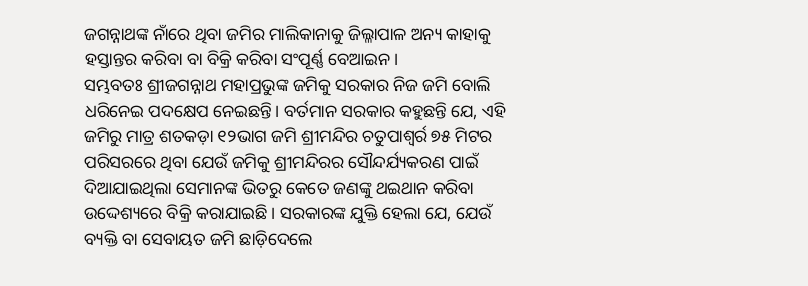ଜଗନ୍ନାଥଙ୍କ ନାଁରେ ଥିବା ଜମିର ମାଲିକାନାକୁ ଜିଲ୍ଳାପାଳ ଅନ୍ୟ କାହାକୁ ହସ୍ତାନ୍ତର କରିବା ବା ବିକ୍ରି କରିବା ସଂପୂର୍ଣ୍ଣ ବେଆଇନ।
ସମ୍ଭବତଃ ଶ୍ରୀଜଗନ୍ନାଥ ମହାପ୍ରଭୁଙ୍କ ଜମିକୁ ସରକାର ନିଜ ଜମି ବୋଲି ଧରିନେଇ ପଦକ୍ଷେପ ନେଇଛନ୍ତି। ବର୍ତମାନ ସରକାର କହୁଛନ୍ତି ଯେ, ଏହି ଜମିରୁ ମାତ୍ର ଶତକଡ଼ା ୧୨ଭାଗ ଜମି ଶ୍ରୀମନ୍ଦିର ଚତୁପାଶ୍ୱର୍ର ୭୫ ମିଟର ପରିସରରେ ଥିବା ଯେଉଁ ଜମିକୁ ଶ୍ରୀମନ୍ଦିରର ସୌନ୍ଦର୍ଯ୍ୟକରଣ ପାଇଁ ଦିଆଯାଇଥିଲା ସେମାନଙ୍କ ଭିତରୁ କେତେ ଜଣଙ୍କୁ ଥଇଥାନ କରିବା ଉଦ୍ଦେଶ୍ୟରେ ବିକ୍ରି କରାଯାଇଛି। ସରକାରଙ୍କ ଯୁକ୍ତି ହେଲା ଯେ, ଯେଉଁ ବ୍ୟକ୍ତି ବା ସେବାୟତ ଜମି ଛାଡ଼ିଦେଲେ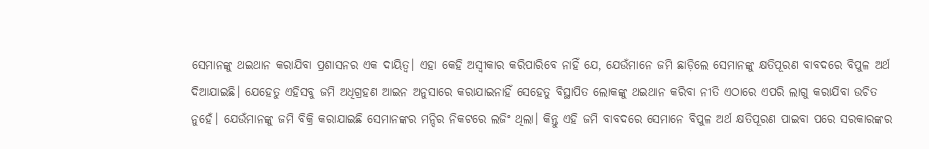ସେମାନଙ୍କୁ ଥଇଥାନ କରାଯିବା ପ୍ରଶାସନର ଏକ ଦାୟିତ୍ୱ। ଏହା କେହି ଅସ୍ୱୀକାର କରିପାରିବେ ନାହିଁ ଯେ, ଯେଉଁମାନେ ଜମି ଛାଡ଼ିଲେ ସେମାନଙ୍କୁ କ୍ଷତିପୂରଣ ବାବଦରେ ବିପୁଳ ଅର୍ଥ ଦିଆଯାଇଛି। ଯେହେତୁ ଏହିସବୁ ଜମି ଅଧିଗ୍ରହଣ ଆଇନ ଅନୁସାରେ କରାଯାଇନାହିଁ ସେହେତୁ ବିସ୍ଥାପିତ ଲୋକଙ୍କୁ ଥଇଥାନ କରିବା ନୀତି ଏଠାରେ ଏପରି ଲାଗୁ କରାଯିବା ଉଚିତ ନୁହେଁ। ଯେଉଁମାନଙ୍କୁ ଜମି ବିକ୍ରି କରାଯାଇଛି ସେମାନଙ୍କର ମନ୍ଦିର ନିକଟରେ ଲଜିଂ ଥିଲା। କିନ୍ତୁ ଏହି ଜମି ବାବଦରେ ସେମାନେ ବିପୁଳ ଅର୍ଥ କ୍ଷତିପୂରଣ ପାଇବା ପରେ ସରକାରଙ୍କର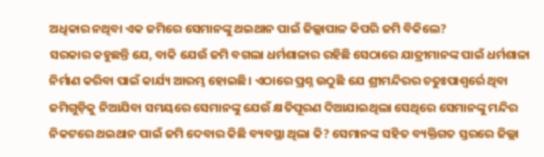ଅଧିକାର ନଥିବା ଏକ ଜମିରେ ସେମାନଙ୍କୁ ଥଇଥାନ ପାଇଁ ଜିଲ୍ଲାପାଳ କିପରି ଜମି ବିକିଲେ?
ସରକାର କହୁଛନ୍ତି ଯେ, ବାକି ଯେଉଁ ଜମି ବଗଲା ଧର୍ମଶାଳାର ରହିଛି ସେଠାରେ ଯାତ୍ରୀମାନଙ୍କ ପାଇଁ ଧର୍ମଶାଳା ନିର୍ମାଣ କରିବା ପାଇଁ କାର୍ଯ୍ୟ ଆରମ୍ଭ ହୋଇଛି। ଏଠାରେ ପ୍ରଶ୍ନ ଉଠୁଛି ଯେ ଶ୍ରୀମନ୍ଦିରର ଚତୁଃପାଶ୍ୱର୍ରେ ଥିବା ଜମିଗୁଡ଼ିକୁ ନିଆଯିବା ସମୟରେ ସେମାନଙ୍କୁ ଯେଉଁ କ୍ଷତିପୂରଣ ଦିଆଯାଇଥିଲା ସେଥିରେ ସେମାନଙ୍କୁ ମନ୍ଦିର ନିକଟରେ ଥଇଥାନ ପାଇଁ ଜମି ଦେବାର କିଛି ବ୍ୟବସ୍ଥା ଥିଲା କି? ସେମାନଙ୍କ ସହିତ ବ୍ୟକ୍ତିଗତ ସ୍ତରରେ ଜିଲ୍ଲା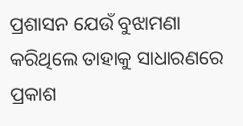ପ୍ରଶାସନ ଯେଉଁ ବୁଝାମଣା କରିଥିଲେ ତାହାକୁ ସାଧାରଣରେ ପ୍ରକାଶ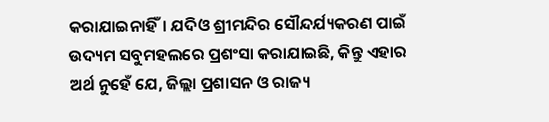କରାଯାଇନାହିଁ। ଯଦିଓ ଶ୍ରୀମନ୍ଦିର ସୌନ୍ଦର୍ଯ୍ୟକରଣ ପାଇଁ ଉଦ୍ୟମ ସବୁମହଲରେ ପ୍ରଶଂସା କରାଯାଇଛି, କିନ୍ତୁ ଏହାର ଅର୍ଥ ନୁହେଁ ଯେ, ଜିଲ୍ଲା ପ୍ରଶାସନ ଓ ରାଜ୍ୟ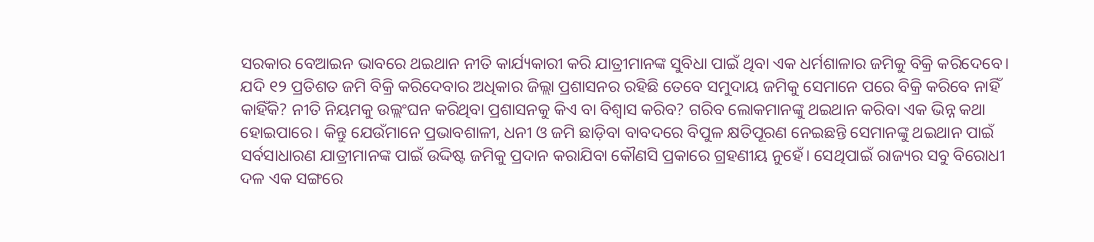ସରକାର ବେଆଇନ ଭାବରେ ଥଇଥାନ ନୀତି କାର୍ଯ୍ୟକାରୀ କରି ଯାତ୍ରୀମାନଙ୍କ ସୁବିଧା ପାଇଁ ଥିବା ଏକ ଧର୍ମଶାଳାର ଜମିକୁ ବିକ୍ରି କରିଦେବେ। ଯଦି ୧୨ ପ୍ରତିଶତ ଜମି ବିକ୍ରି କରିଦେବାର ଅଧିକାର ଜିଲ୍ଲା ପ୍ରଶାସନର ରହିଛି ତେବେ ସମୁଦାୟ ଜମିକୁ ସେମାନେ ପରେ ବିକ୍ରି କରିବେ ନାହିଁ କାହିଁକି? ନୀତି ନିୟମକୁ ଉଲ୍ଲଂଘନ କରିଥିବା ପ୍ରଶାସନକୁ କିଏ ବା ବିଶ୍ୱାସ କରିବ? ଗରିବ ଲୋକମାନଙ୍କୁ ଥଇଥାନ କରିବା ଏକ ଭିନ୍ନ କଥା ହୋଇପାରେ। କିନ୍ତୁ ଯେଉଁମାନେ ପ୍ରଭାବଶାଳୀ, ଧନୀ ଓ ଜମି ଛାଡ଼ିବା ବାବଦରେ ବିପୁଳ କ୍ଷତିପୂରଣ ନେଇଛନ୍ତି ସେମାନଙ୍କୁ ଥଇଥାନ ପାଇଁ ସର୍ବସାଧାରଣ ଯାତ୍ରୀମାନଙ୍କ ପାଇଁ ଉଦ୍ଦିଷ୍ଟ ଜମିକୁ ପ୍ରଦାନ କରାଯିବା କୌଣସି ପ୍ରକାରେ ଗ୍ରହଣୀୟ ନୁହେଁ। ସେଥିପାଇଁ ରାଜ୍ୟର ସବୁ ବିରୋଧୀ ଦଳ ଏକ ସଙ୍ଗରେ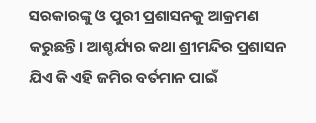ସରକାରଙ୍କୁ ଓ ପୁରୀ ପ୍ରଶାସନକୁ ଆକ୍ରମଣ କରୁଛନ୍ତି। ଆଶ୍ଚର୍ଯ୍ୟର କଥା ଶ୍ରୀମନ୍ଦିର ପ୍ରଶାସନ ଯିଏ କି ଏହି ଜମିର ବର୍ତମାନ ପାଇଁ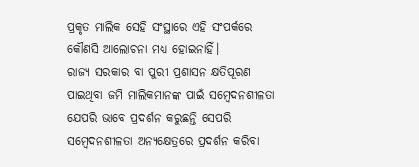ପ୍ରକୃତ ମାଲିକ ସେହି ସଂସ୍ଥାରେ ଏହି ସଂପର୍କରେ କୌଣସି ଆଲୋଚନା ମଧ୍ୟ ହୋଇନାହିଁ।
ରାଜ୍ୟ ସରକାର ବା ପୁରୀ ପ୍ରଶାସନ କ୍ଷତିପୂରଣ ପାଇଥିବା ଜମି ମାଲିକମାନଙ୍କ ପାଇଁ ସମ୍ବେଦନଶୀଳତା ଯେପରି ଭାବେ ପ୍ରଦର୍ଶନ କରୁଛନ୍ତି ସେପରି ସମ୍ବେଦନଶୀଳତା ଅନ୍ୟକ୍ଷେତ୍ରରେ ପ୍ରଦର୍ଶନ କରିବା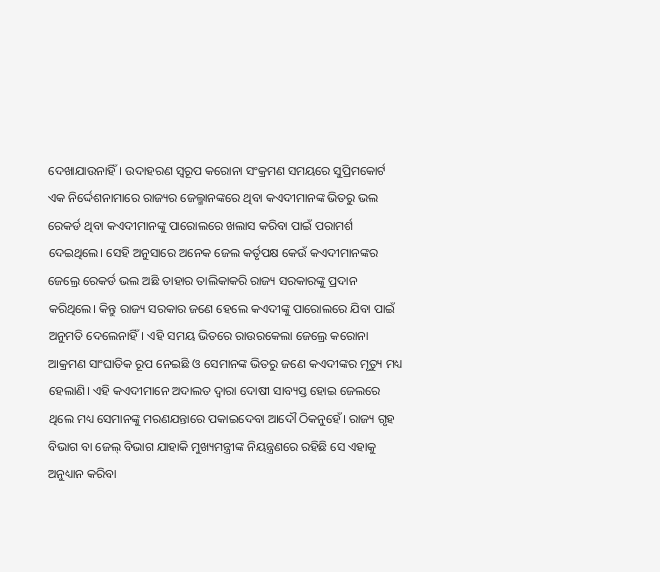ଦେଖାଯାଉନାହିଁ। ଉଦାହରଣ ସ୍ୱରୂପ କରୋନା ସଂକ୍ରମଣ ସମୟରେ ସୁପ୍ରିମକୋର୍ଟ ଏକ ନିର୍ଦ୍ଦେଶନାମାରେ ରାଜ୍ୟର ଜେଲ୍ମାନଙ୍କରେ ଥିବା କଏଦୀମାନଙ୍କ ଭିତରୁ ଭଲ ରେକର୍ଡ ଥିବା କଏଦୀମାନଙ୍କୁ ପାରୋଲରେ ଖଲାସ କରିବା ପାଇଁ ପରାମର୍ଶ ଦେଇଥିଲେ। ସେହି ଅନୁସାରେ ଅନେକ ଜେଲ କର୍ତୃପକ୍ଷ କେଉଁ କଏଦୀମାନଙ୍କର ଜେଲ୍ରେ ରେକର୍ଡ ଭଲ ଅଛି ତାହାର ତାଲିକାକରି ରାଜ୍ୟ ସରକାରଙ୍କୁ ପ୍ରଦାନ କରିଥିଲେ। କିନ୍ତୁ ରାଜ୍ୟ ସରକାର ଜଣେ ହେଲେ କଏଦୀଙ୍କୁ ପାରୋଲରେ ଯିବା ପାଇଁ ଅନୁମତି ଦେଲେନାହିଁ। ଏହି ସମୟ ଭିତରେ ରାଉରକେଲା ଜେଲ୍ରେ କରୋନା ଆକ୍ରମଣ ସାଂଘାତିକ ରୂପ ନେଇଛି ଓ ସେମାନଙ୍କ ଭିତରୁ ଜଣେ କଏଦୀଙ୍କର ମୃତ୍ୟୁ ମଧ୍ୟ ହେଲାଣି। ଏହି କଏଦୀମାନେ ଅଦାଲତ ଦ୍ୱାରା ଦୋଷୀ ସାବ୍ୟସ୍ତ ହୋଇ ଜେଲରେ ଥିଲେ ମଧ୍ୟ ସେମାନଙ୍କୁ ମରଣଯନ୍ତାରେ ପକାଇଦେବା ଆଦୌ ଠିକନୁହେଁ। ରାଜ୍ୟ ଗୃହ ବିଭାଗ ବା ଜେଲ୍ ବିଭାଗ ଯାହାକି ମୁଖ୍ୟମନ୍ତ୍ରୀଙ୍କ ନିୟନ୍ତ୍ରଣରେ ରହିଛି ସେ ଏହାକୁ ଅନୁଧ୍ୟାନ କରିବା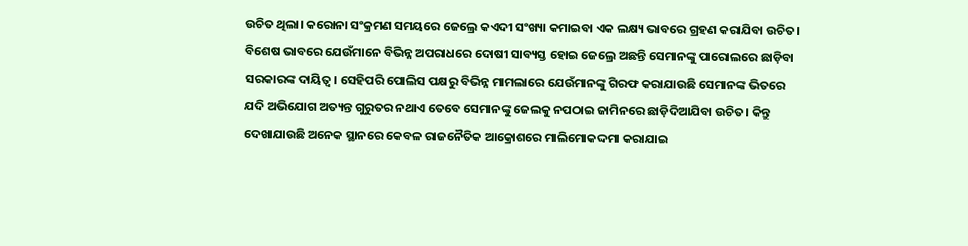ଉଚିତ ଥିଲା। କରୋନା ସଂକ୍ରମଣ ସମୟରେ ଜେଲ୍ରେ କଏଦୀ ସଂଖ୍ୟା କମାଇବା ଏକ ଲକ୍ଷ୍ୟ ଭାବରେ ଗ୍ରହଣ କରାଯିବା ଉଚିତ। ବିଶେଷ ଭାବରେ ଯେଉଁମାନେ ବିଭିନ୍ନ ଅପରାଧରେ ଦୋଷୀ ସାବ୍ୟସ୍ତ ହୋଇ ଜେଲ୍ରେ ଅଛନ୍ତି ସେମାନଙ୍କୁ ପାରୋଲରେ ଛାଡ଼ିବା ସରକାରଙ୍କ ଦାୟିତ୍ୱ। ସେହିପରି ପୋଲିସ ପକ୍ଷରୁ ବିଭିନ୍ନ ମାମଲାରେ ଯେଉଁମାନଙ୍କୁ ଗିରଫ କରାଯାଉଛି ସେମାନଙ୍କ ଭିତରେ ଯଦି ଅଭିଯୋଗ ଅତ୍ୟନ୍ତ ଗୁରୁତର ନଥାଏ ତେବେ ସେମାନଙ୍କୁ ଜେଲକୁ ନପଠାଇ ଜାମିନରେ ଛାଡ଼ିଦିଆଯିବା ଉଚିତ। କିନ୍ତୁ ଦେଖାଯାଉଛି ଅନେକ ସ୍ଥାନରେ କେବଳ ରାଜନୈତିକ ଆକ୍ରୋଶରେ ମାଲିମୋକଦ୍ଦମା କରାଯାଇ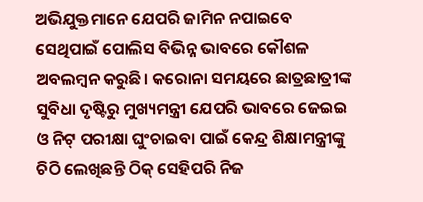ଅଭିଯୁକ୍ତମାନେ ଯେପରି ଜାମିନ ନପାଇବେ ସେଥିପାଇଁ ପୋଲିସ ବିଭିନ୍ନ ଭାବରେ କୌଶଳ ଅବଲମ୍ବନ କରୁଛି। କରୋନା ସମୟରେ ଛାତ୍ରଛାତ୍ରୀଙ୍କ ସୁବିଧା ଦୃଷ୍ଟିରୁ ମୁଖ୍ୟମନ୍ତ୍ରୀ ଯେପରି ଭାବରେ ଜେଇଇ ଓ ନିଟ୍ ପରୀକ୍ଷା ଘୁଂଚାଇବା ପାଇଁ କେନ୍ଦ୍ର ଶିକ୍ଷାମନ୍ତ୍ରୀଙ୍କୁ ଚିଠି ଲେଖିଛନ୍ତି ଠିକ୍ ସେହିପରି ନିଜ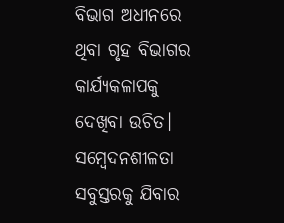ବିଭାଗ ଅଧୀନରେ ଥିବା ଗୃହ ବିଭାଗର କାର୍ଯ୍ୟକଳାପକୁ ଦେଖିବା ଉଚିତ। ସମ୍ବେଦନଶୀଳତା ସବୁସ୍ତରକୁ ଯିବାର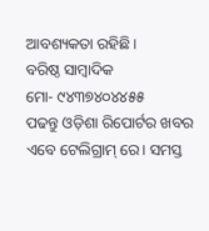ଆବଶ୍ୟକତା ରହିଛି।
ବରିଷ୍ଠ ସାମ୍ବାଦିକ
ମୋ- ୯୪୩୭୪୦୪୪୫୫
ପଢନ୍ତୁ ଓଡ଼ିଶା ରିପୋର୍ଟର ଖବର ଏବେ ଟେଲିଗ୍ରାମ୍ ରେ। ସମସ୍ତ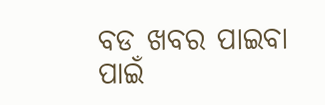ବଡ ଖବର ପାଇବା ପାଇଁ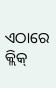ଏଠାରେ କ୍ଲିକ୍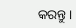କରନ୍ତୁ।